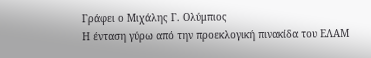Γράφει ο Μιχάλης Γ. Ολύμπιος
Η ένταση γύρω από την προεκλογική πινακίδα του ΕΛΑΜ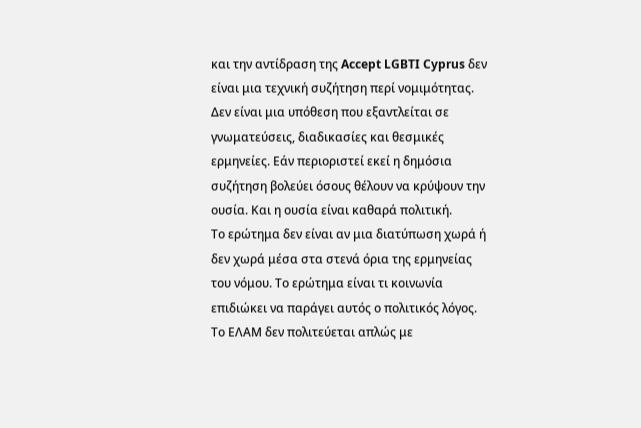και την αντίδραση της Accept LGBTI Cyprus δεν είναι μια τεχνική συζήτηση περί νομιμότητας. Δεν είναι μια υπόθεση που εξαντλείται σε γνωματεύσεις, διαδικασίες και θεσμικές ερμηνείες. Εάν περιοριστεί εκεί η δημόσια συζήτηση βολεύει όσους θέλουν να κρύψουν την ουσία. Και η ουσία είναι καθαρά πολιτική.
Το ερώτημα δεν είναι αν μια διατύπωση χωρά ή δεν χωρά μέσα στα στενά όρια της ερμηνείας του νόμου. Το ερώτημα είναι τι κοινωνία επιδιώκει να παράγει αυτός ο πολιτικός λόγος.
Το ΕΛΑΜ δεν πολιτεύεται απλώς με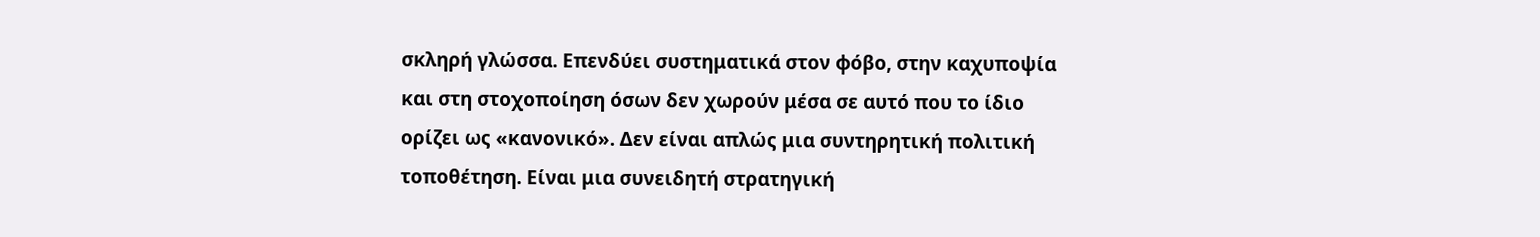σκληρή γλώσσα. Επενδύει συστηματικά στον φόβο, στην καχυποψία και στη στοχοποίηση όσων δεν χωρούν μέσα σε αυτό που το ίδιο ορίζει ως «κανονικό». Δεν είναι απλώς μια συντηρητική πολιτική τοποθέτηση. Είναι μια συνειδητή στρατηγική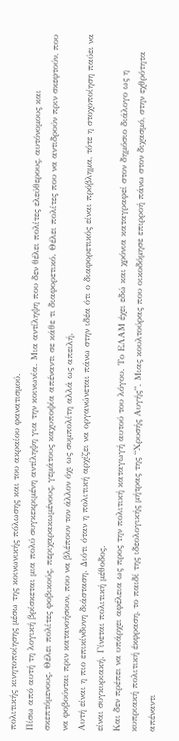πολιτικής κινητοποίησης μέσω της κοινωνικής πόλωσης και του ακραίου φανατισμού.
Πίσω από αυτή τη λογική βρίσκεται μια πολύ συγκεκριμένη αντίληψη για την κοινωνία. Μια αντίληψη που δεν θέλει πολίτες ελεύθερους, αυτόνομους και σκεπτόμενους. Θέλει πολίτες φοβικούς, περιχαρακωμένους, γεμάτους καχυποψία απέναντι σε κάθε τι διαφορετικό. Θέλει πολίτες που να αντιδρούν πριν σκεφτούν, που να φοβούνται πριν κατανοήσουν, που να βλέπουν τον άλλον όχι ως συμπολίτη αλλά ως απειλή.
Αυτή είναι η πιο επικίνδυνη διάσταση. Διότι όταν η πολιτική αρχίζει να οργανώνεται πάνω στην ιδέα ότι ο διαφορετικός είναι πρόβλημα, τότε η στοχοποίηση παύει να είναι συγκυριακή. Γίνεται πολιτική μέθοδος.
Και δεν πρέπει να υπάρχει αφέλεια ως προς την πολιτική καταγωγή αυτού του λόγου. Το ΕΛΑΜ έχει εδώ και χρόνια καταγραφεί στον δημόσιο διάλογο ως η κυπριακή πολιτική έκφραση, το παιδί της ιδεολογικής μήτρας της “Χρυσής Αυγής”. Μιας κουλτούρας που οικοδόμησε επιρροή πάνω στον διχασμό, στην εχθρότητα απέναντι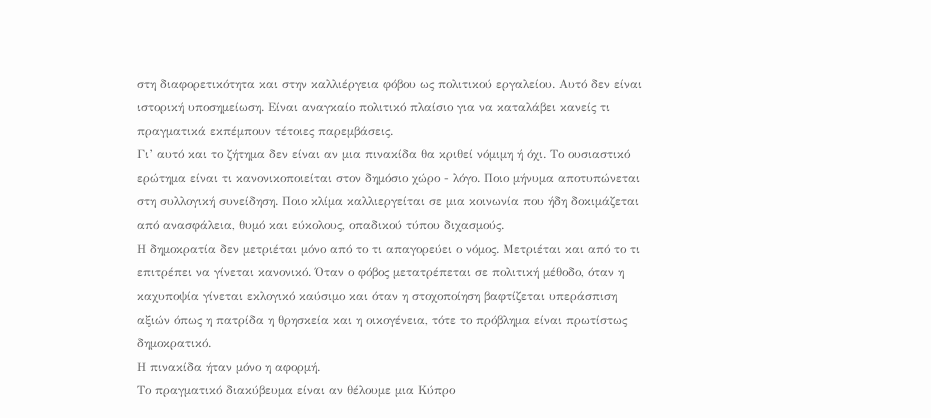στη διαφορετικότητα και στην καλλιέργεια φόβου ως πολιτικού εργαλείου. Αυτό δεν είναι ιστορική υποσημείωση. Είναι αναγκαίο πολιτικό πλαίσιο για να καταλάβει κανείς τι πραγματικά εκπέμπουν τέτοιες παρεμβάσεις.
Γι’ αυτό και το ζήτημα δεν είναι αν μια πινακίδα θα κριθεί νόμιμη ή όχι. Το ουσιαστικό ερώτημα είναι τι κανονικοποιείται στον δημόσιο χώρο - λόγο. Ποιο μήνυμα αποτυπώνεται στη συλλογική συνείδηση. Ποιο κλίμα καλλιεργείται σε μια κοινωνία που ήδη δοκιμάζεται από ανασφάλεια, θυμό και εύκολους, οπαδικού τύπου διχασμούς.
Η δημοκρατία δεν μετριέται μόνο από το τι απαγορεύει ο νόμος. Μετριέται και από το τι επιτρέπει να γίνεται κανονικό. Όταν ο φόβος μετατρέπεται σε πολιτική μέθοδο, όταν η καχυποψία γίνεται εκλογικό καύσιμο και όταν η στοχοποίηση βαφτίζεται υπεράσπιση αξιών όπως η πατρίδα η θρησκεία και η οικογένεια, τότε το πρόβλημα είναι πρωτίστως δημοκρατικό.
Η πινακίδα ήταν μόνο η αφορμή.
Το πραγματικό διακύβευμα είναι αν θέλουμε μια Κύπρο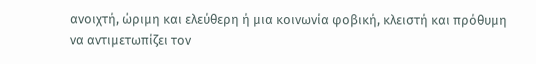ανοιχτή, ώριμη και ελεύθερη ή μια κοινωνία φοβική, κλειστή και πρόθυμη να αντιμετωπίζει τον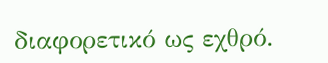διαφορετικό ως εχθρό.